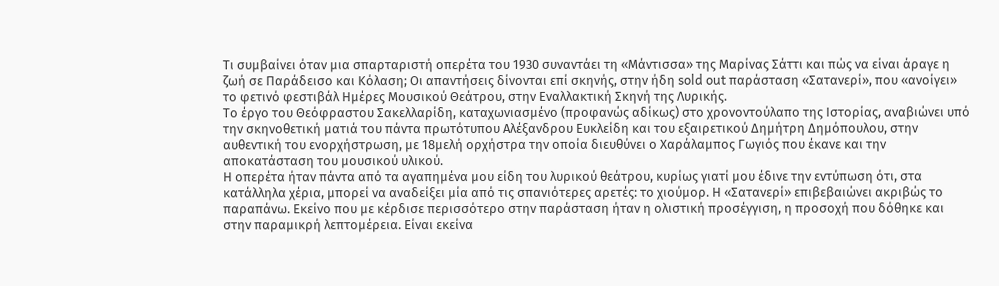Τι συμβαίνει όταν μια σπαρταριστή οπερέτα του 1930 συναντάει τη «Μάντισσα» της Μαρίνας Σάττι και πώς να είναι άραγε η ζωή σε Παράδεισο και Κόλαση; Οι απαντήσεις δίνονται επί σκηνής, στην ήδη sold out παράσταση «Σατανερί», που «ανοίγει» το φετινό φεστιβάλ Ημέρες Μουσικού Θεάτρου, στην Εναλλακτική Σκηνή της Λυρικής.
Το έργο του Θεόφραστου Σακελλαρίδη, καταχωνιασμένο (προφανώς αδίκως) στο χρονοντούλαπο της Ιστορίας, αναβιώνει υπό την σκηνοθετική ματιά του πάντα πρωτότυπου Αλέξανδρου Ευκλείδη και του εξαιρετικού Δημήτρη Δημόπουλου, στην αυθεντική του ενορχήστρωση, με 18μελή ορχήστρα την οποία διευθύνει ο Χαράλαμπος Γωγιός που έκανε και την αποκατάσταση του μουσικού υλικού.
Η οπερέτα ήταν πάντα από τα αγαπημένα μου είδη του λυρικού θεάτρου, κυρίως γιατί μου έδινε την εντύπωση ότι, στα κατάλληλα χέρια, μπορεί να αναδείξει μία από τις σπανιότερες αρετές: το χιούμορ. Η «Σατανερί» επιβεβαιώνει ακριβώς το παραπάνω. Εκείνο που με κέρδισε περισσότερο στην παράσταση ήταν η ολιστική προσέγγιση, η προσοχή που δόθηκε και στην παραμικρή λεπτομέρεια. Είναι εκείνα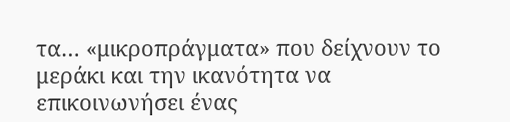τα… «μικροπράγματα» που δείχνουν το μεράκι και την ικανότητα να επικοινωνήσει ένας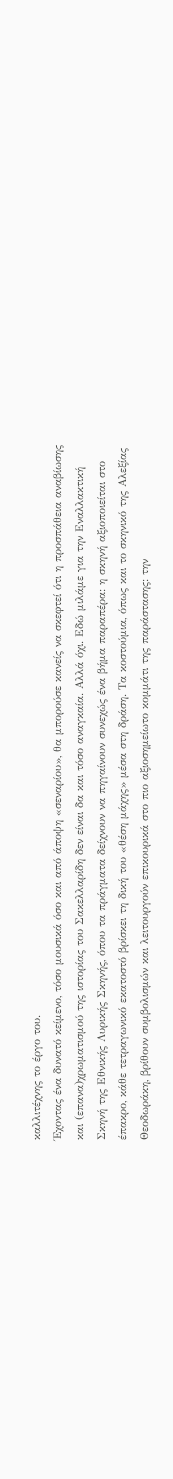καλλιτέχνης το έργο του.
Έχοντας ένα δυνατό κείμενο, τόσο μουσικά όσο και από άποψη «σεναρίου», θα μπορούσε κανείς να σκεφτεί ότι η προσπάθεια αναβίωσης και (επανα)χρωματισμού της ιστορίας του Σακελλαρίδη δεν είναι δα και τόσο αναγκαία. Αλλά όχι. Εδώ μιλάμε για την Εναλλακτική Σκηνή της Εθνικής Λυρικής Σκηνής, όπου τα πράγματα δείχνουν να πηγαίνουν συνεχώς ένα βήμα παραπέρα: η σκηνή αξιοποιείται στο έπακρο, κάθε τετραγωνικό εκατοστό βρίσκει τη δική του «θέση μάχης» μέσα στη δράση. Τα κοστούμια, όπως και το σκηνικό της Αλεξίας Θεοδωράκη, βρίθουν συμβολισμών και λειτουργούν επικουρικά στο πιο αξιοσημείωτο κομμάτι της παράστασης: την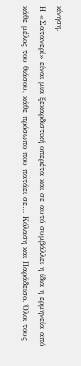κίνηση.
Η «Σατανερί» είναι μια ξεκαρδιστική οπερέτα και σε αυτό συμβάλλει η ίδια η ερμηνεία από κάθε μέλος του θιάσου, κάθε πρόσωπο που πατάει σε… Κόλαση και Παράδεισο. Όλοι τους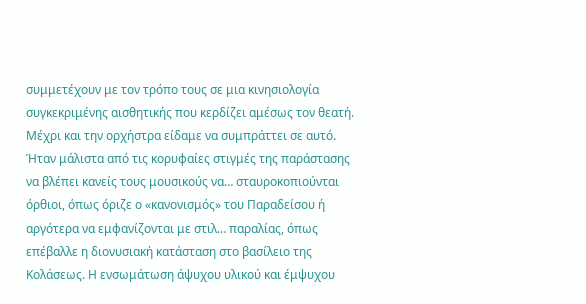συμμετέχουν με τον τρόπο τους σε μια κινησιολογία συγκεκριμένης αισθητικής που κερδίζει αμέσως τον θεατή. Μέχρι και την ορχήστρα είδαμε να συμπράττει σε αυτό. Ήταν μάλιστα από τις κορυφαίες στιγμές της παράστασης να βλέπει κανείς τους μουσικούς να… σταυροκοπιούνται όρθιοι, όπως όριζε ο «κανονισμός» του Παραδείσου ή αργότερα να εμφανίζονται με στιλ… παραλίας, όπως επέβαλλε η διονυσιακή κατάσταση στο βασίλειο της Κολάσεως. Η ενσωμάτωση άψυχου υλικού και έμψυχου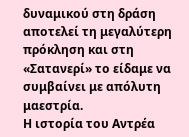δυναμικού στη δράση αποτελεί τη μεγαλύτερη πρόκληση και στη «Σατανερί» το είδαμε να συμβαίνει με απόλυτη μαεστρία.
Η ιστορία του Αντρέα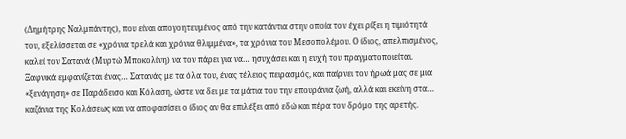(Δημήτρης Ναλμπάντης), που είναι απογοητευμένος από την κατάντια στην οποία τον έχει ρίξει η τιμιότητά του, εξελίσσεται σε «χρόνια τρελά και χρόνια θλιμμένα», τα χρόνια του Μεσοπολέμου. Ο ίδιος, απελπισμένος, καλεί τον Σατανά (Μυρτώ Μποκολίνη) να τον πάρει για να… ησυχάσει και η ευχή του πραγματοποιείται. Ξαφνικά εμφανίζεται ένας… Σατανάς με τα όλα του, ένας τέλειος πειρασμός, και παίρνει τον ήρωά μας σε μια «ξενάγηση» σε Παράδεισο και Κόλαση, ώστε να δει με τα μάτια του την επουράνια ζωή, αλλά και εκείνη στα… καζάνια της Κολάσεως και να αποφασίσει ο ίδιος αν θα επιλέξει από εδώ και πέρα τον δρόμο της αρετής.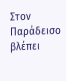Στον Παράδεισο βλέπει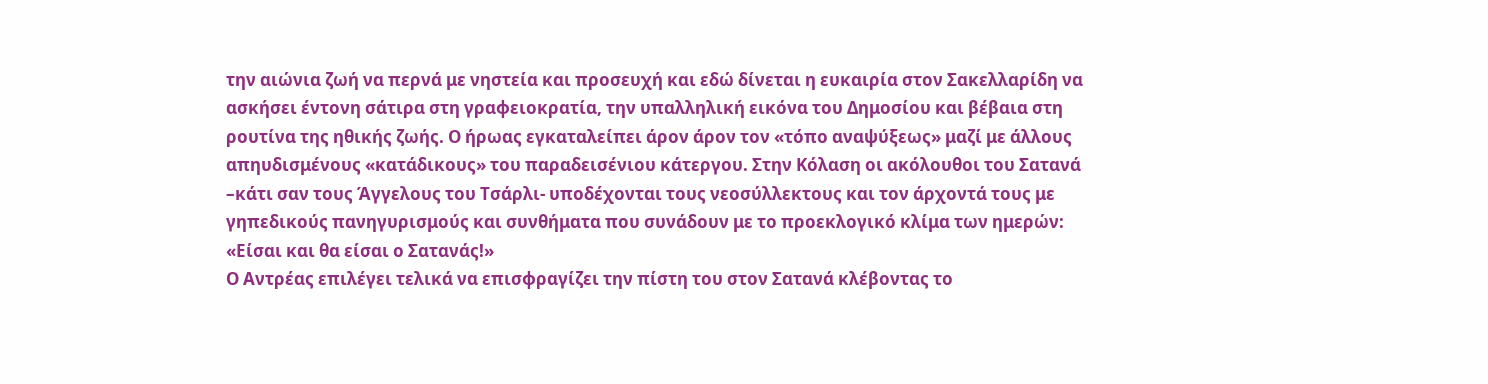την αιώνια ζωή να περνά με νηστεία και προσευχή και εδώ δίνεται η ευκαιρία στον Σακελλαρίδη να ασκήσει έντονη σάτιρα στη γραφειοκρατία, την υπαλληλική εικόνα του Δημοσίου και βέβαια στη ρουτίνα της ηθικής ζωής. Ο ήρωας εγκαταλείπει άρον άρον τον «τόπο αναψύξεως» μαζί με άλλους απηυδισμένους «κατάδικους» του παραδεισένιου κάτεργου. Στην Κόλαση οι ακόλουθοι του Σατανά –κάτι σαν τους Άγγελους του Τσάρλι- υποδέχονται τους νεοσύλλεκτους και τον άρχοντά τους με γηπεδικούς πανηγυρισμούς και συνθήματα που συνάδουν με το προεκλογικό κλίμα των ημερών: «Είσαι και θα είσαι ο Σατανάς!»
Ο Αντρέας επιλέγει τελικά να επισφραγίζει την πίστη του στον Σατανά κλέβοντας το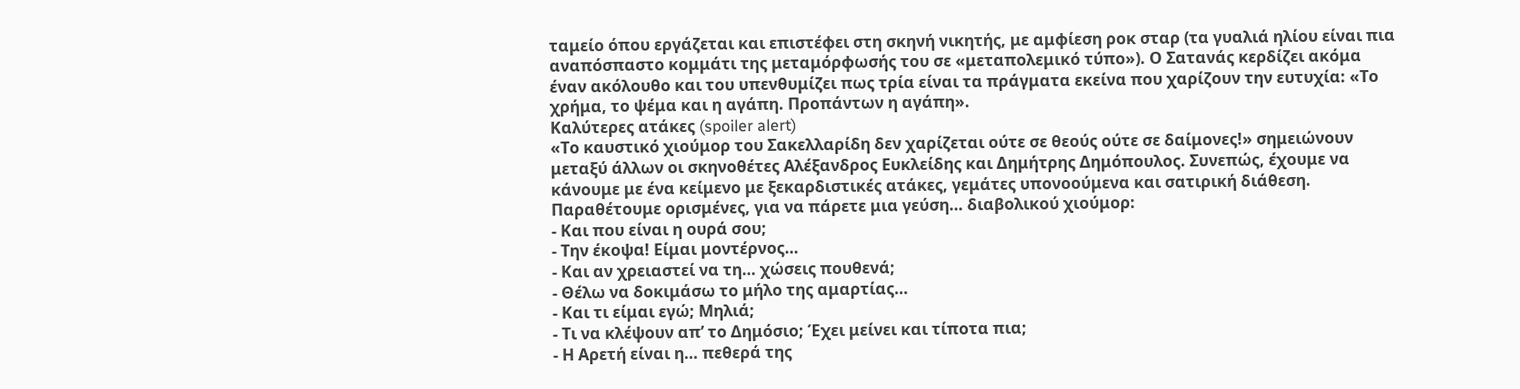ταμείο όπου εργάζεται και επιστέφει στη σκηνή νικητής, με αμφίεση ροκ σταρ (τα γυαλιά ηλίου είναι πια αναπόσπαστο κομμάτι της μεταμόρφωσής του σε «μεταπολεμικό τύπο»). Ο Σατανάς κερδίζει ακόμα έναν ακόλουθο και του υπενθυμίζει πως τρία είναι τα πράγματα εκείνα που χαρίζουν την ευτυχία: «Το χρήμα, το ψέμα και η αγάπη. Προπάντων η αγάπη».
Καλύτερες ατάκες (spoiler alert)
«Το καυστικό χιούμορ του Σακελλαρίδη δεν χαρίζεται ούτε σε θεούς ούτε σε δαίμονες!» σημειώνουν μεταξύ άλλων οι σκηνοθέτες Αλέξανδρος Ευκλείδης και Δημήτρης Δημόπουλος. Συνεπώς, έχουμε να κάνουμε με ένα κείμενο με ξεκαρδιστικές ατάκες, γεμάτες υπονοούμενα και σατιρική διάθεση. Παραθέτουμε ορισμένες, για να πάρετε μια γεύση… διαβολικού χιούμορ:
- Και που είναι η ουρά σου;
- Την έκοψα! Είμαι μοντέρνος…
- Και αν χρειαστεί να τη… χώσεις πουθενά;
- Θέλω να δοκιμάσω το μήλο της αμαρτίας…
- Και τι είμαι εγώ; Μηλιά;
- Τι να κλέψουν απ’ το Δημόσιο; Έχει μείνει και τίποτα πια;
- Η Αρετή είναι η… πεθερά της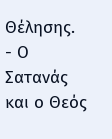Θέλησης.
- Ο Σατανάς και ο Θεός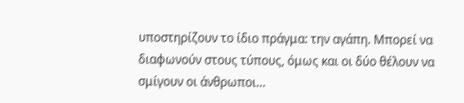υποστηρίζουν το ίδιο πράγμα: την αγάπη. Μπορεί να διαφωνούν στους τύπους, όμως και οι δύο θέλουν να σμίγουν οι άνθρωποι…